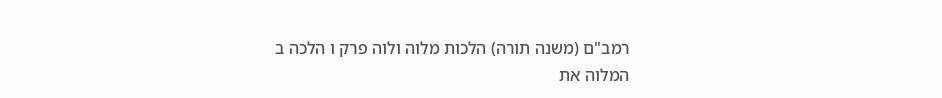רמב"ם (משנה תורה) הלכות מלוה ולוה פרק ו הלכה ב
המלוה את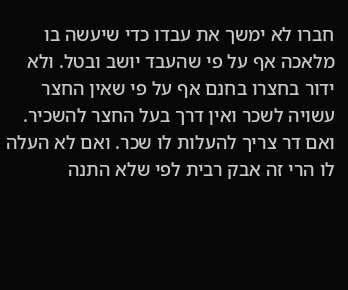חברו לא ימשך את עבדו כדי שיעשה בו מלאכה אף על פי שהעבד יושב ובטל. ולא ידור בחצרו בחנם אף על פי שאין החצר עשויה לשכר ואין דרך בעל החצר להשכיר. ואם דר צריך להעלות לו שכר. ואם לא העלה לו הרי זה אבק רבית לפי שלא התנה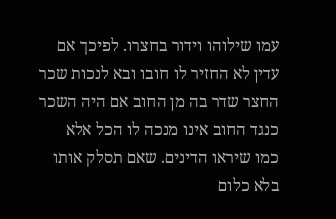עמו שילוהו וידור בחצרו. לפיכך אם עדין לא החזיר לו חובו ובא לנכות שכר החצר שדר בה מן החוב אם היה השכר כנגד החוב אינו מנכה לו הכל אלא כמו שיראו הדינים. שאם תסלק אותו בלא כלום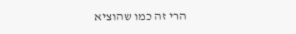הרי זה כמו שהוציא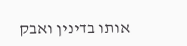אותו בדינין ואבק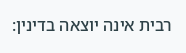רבית אינה יוצאה בדינין: